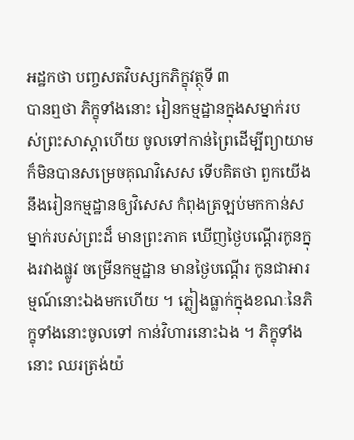អដ្ឋកថា បញ្ចសតវិបស្សកភិក្ខុវត្ថុទី ៣
បានឮថា ភិក្ខុទាំងនោះ រៀនកម្មដ្ឋានក្នុងសម្នាក់របស់ព្រះសាស្តាហើយ ចូលទៅកាន់ព្រៃដើម្បីព្យាយាម ក៏មិនបានសម្រេចគុណវិសេស ទើបគិតថា ពួកយើងនឹងរៀនកម្មដ្ឋានឲ្យវិសេស កំពុងត្រឡប់មកកាន់សម្នាក់របស់ព្រះដ៏ មានព្រះភាគ ឃើញថ្ងៃបណ្តើរកូនក្នុងរវាងផ្លូវ ចម្រើនកម្មដ្ឋាន មានថ្ងៃបណ្តើរ កូនជាអារម្មណ៍នោះឯងមកហើយ ។ ភ្លៀងធ្លាក់ក្នុងខណៈនៃភិក្ខុទាំងនោះចូលទៅ កាន់វិហារនោះឯង ។ ភិក្ខុទាំងនោះ ឈរត្រង់យ៉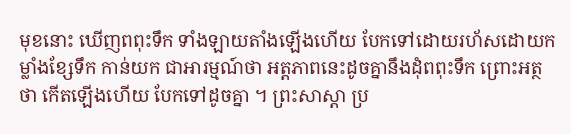មុខនោះ ឃើញពពុះទឹក ទាំងឡាយតាំងឡើងហើយ បែកទៅដោយរហ័សដោយកម្លាំងខ្សែទឹក កាន់យក ជាអារម្មណ៍ថា អត្តភាពនេះដូចគ្នានឹងដុំពពុះទឹក ព្រោះអត្ថថា កើតឡើងហើយ បែកទៅដូចគ្នា ។ ព្រះសាស្តា ប្រ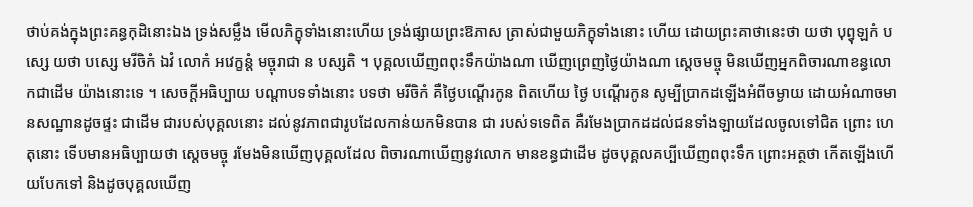ថាប់គង់ក្នុងព្រះគន្ធកុដិនោះឯង ទ្រង់សម្លឹង មើលភិក្ខុទាំងនោះហើយ ទ្រង់ផ្សាយព្រះឱភាស ត្រាស់ជាមួយភិក្ខុទាំងនោះ ហើយ ដោយព្រះគាថានេះថា យថា បុព្វុឡកំ បស្សេ យថា បស្សេ មរីចិកំ ឯវំ លោកំ អវេក្ខន្តំ មច្ចុរាជា ន បស្សតិ ។ បុគ្គលឃើញពពុះទឹកយ៉ាងណា ឃើញព្រេញថ្ងៃយ៉ាងណា ស្តេចមច្ចុ មិនឃើញអ្នកពិចារណាខន្ធលោកជាដើម យ៉ាងនោះទេ ។ សេចក្តីអធិប្បាយ បណ្តាបទទាំងនោះ បទថា មរីចិកំ គឺថ្ងៃបណ្តើរកូន ពិតហើយ ថ្ងៃ បណ្តើរកូន សូម្បីប្រាកដឡើងអំពីចម្ងាយ ដោយអំណាចមានសណ្ឋានដូចផ្ទះ ជាដើម ជារបស់បុគ្គលនោះ ដល់នូវភាពជារូបដែលកាន់យកមិនបាន ជា របស់ទទេពិត គឺរមែងប្រាកដដល់ជនទាំងឡាយដែលចូលទៅជិត ព្រោះ ហេតុនោះ ទើបមានអធិប្បាយថា ស្តេចមច្ចុ រមែងមិនឃើញបុគ្គលដែល ពិចារណាឃើញនូវលោក មានខន្ធជាដើម ដូចបុគ្គលគប្បីឃើញពពុះទឹក ព្រោះអត្ថថា កើតឡើងហើយបែកទៅ និងដូចបុគ្គលឃើញ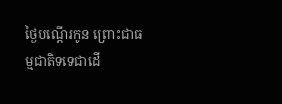ថ្ងៃបណ្តើរកូន ព្រោះជាធម្មជាតិទទេជាដើ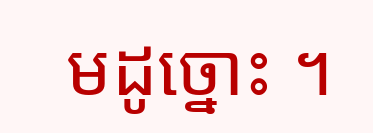មដូច្នោះ ។